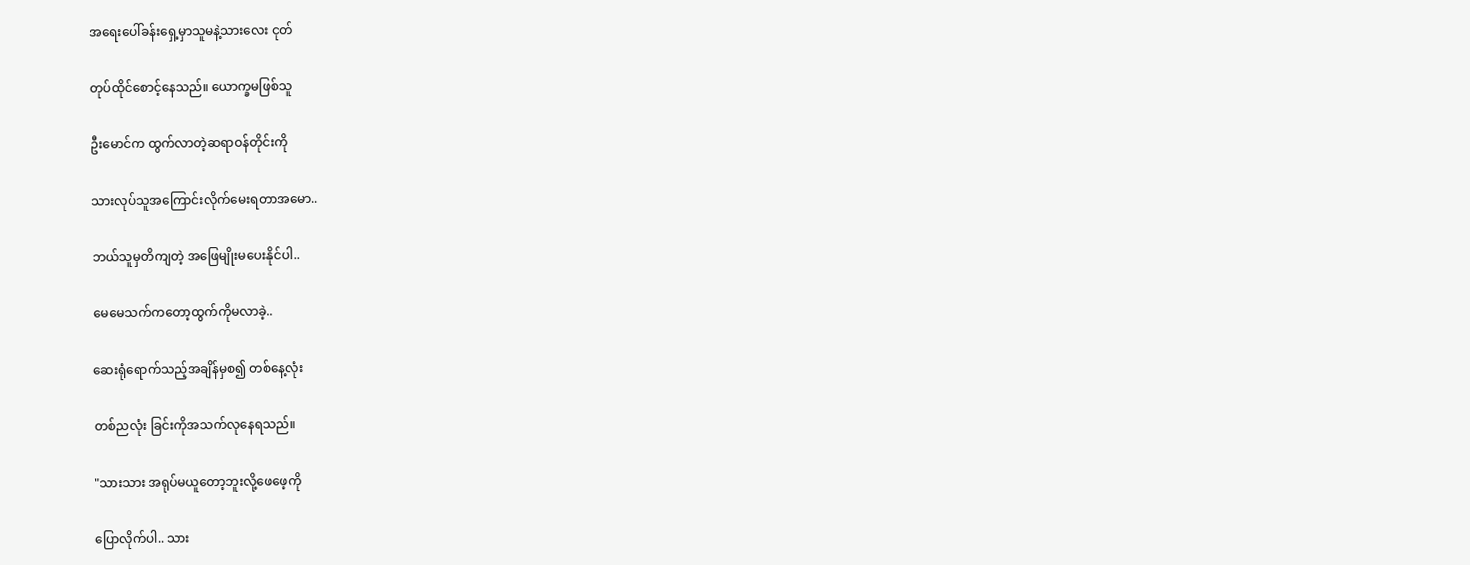အရေးပေါ်ခန်းရှေ့မှာသူမနဲ့သားလေး ငုတ်

တုပ်ထိုင်စောင့်နေသည်။ ယောက္ခမဖြစ်သူ

ဦးမောင်က ထွက်လာတဲ့ဆရာဝန်တိုင်းကို

သားလုပ်သူအကြောင်းလိုက်မေးရတာအမော..

ဘယ်သူမှတိကျတဲ့ အဖြေမျိုးမပေးနိုင်ပါ..

မေမေသက်ကတော့ထွက်ကိုမလာခဲ့..

ဆေးရုံရောက်သည့်အချိန်မှစ၍ တစ်နေ့လုံး

တစ်ညလုံး ခြင်းကိုအသက်လုနေရသည်။

"သားသား အရုပ်မယူတော့ဘူးလို့ဖေဖေ့ကို

ပြောလိုက်ပါ.. သား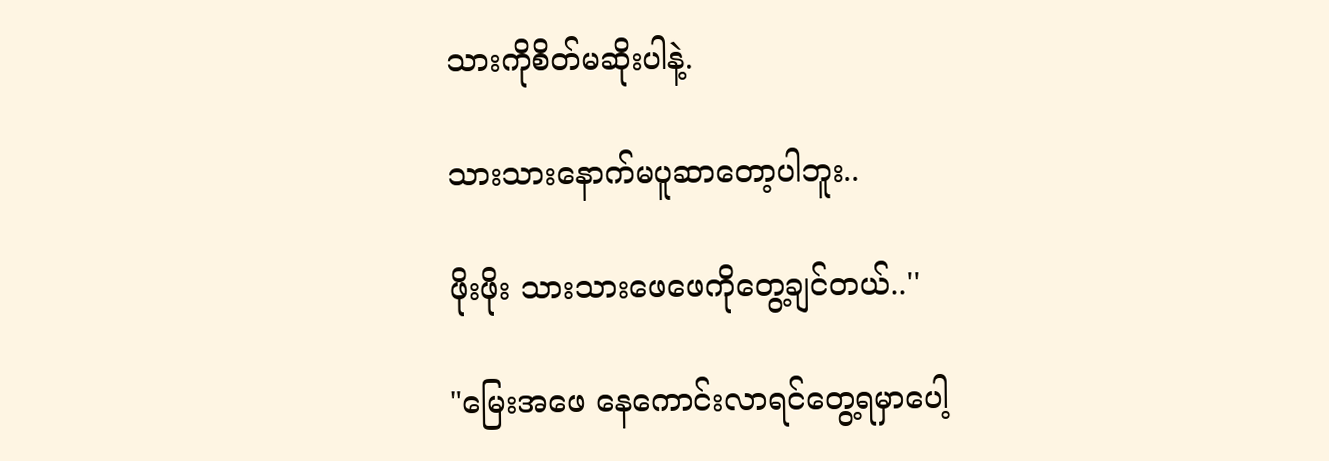သားကိုစိတ်မဆိုးပါနဲ့.

သားသားနောက်မပူဆာတော့ပါဘူး..

ဖိုးဖိုး သားသားဖေဖေကိုတွေ့ချင်တယ်..''

"မြေးအဖေ နေကောင်းလာရင်တွေ့ရမှာပေါ့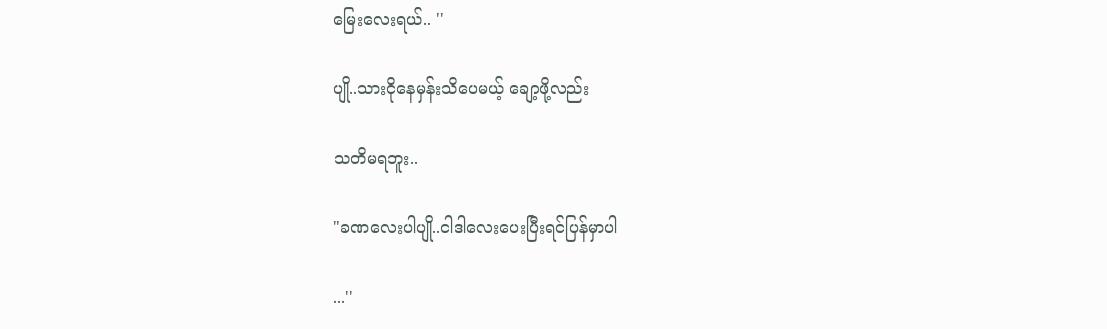မြေးလေးရယ်.. ''

ပျို..သားငိုနေမှန်းသိပေမယ့် ချော့ဖို့လည်း

သတိမရဘူး..

"ခဏလေးပါပျို..ငါဒါလေးပေးပြီးရင်ပြန်မှာပါ

...''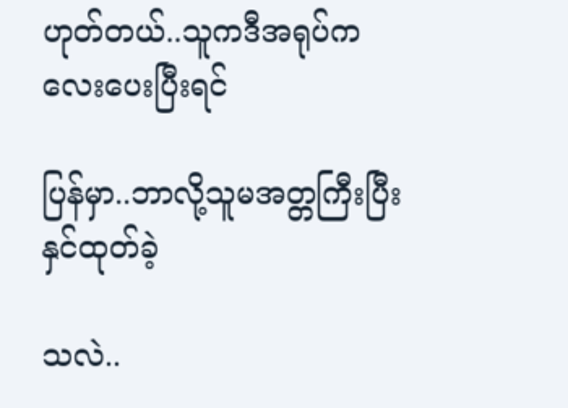ဟုတ်တယ်..သူကဒီအရုပ်ကလေးပေးပြီးရင်

ပြန်မှာ..ဘာလို့သူမအတ္တကြီးပြီး နှင်ထုတ်ခဲ့

သလဲ..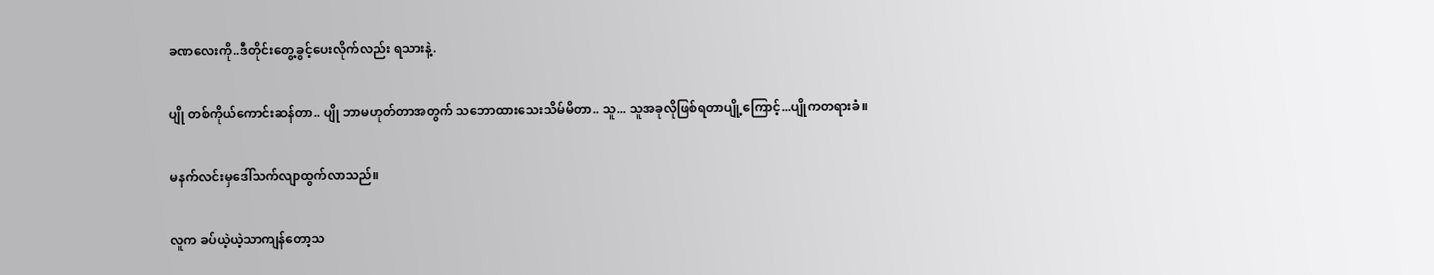ခဏလေးကို..ဒီတိုင်းတွေ့ခွင့်ပေးလိုက်လည်း ရသားနဲ့.

ပျို တစ်ကိုယ်ကောင်းဆန်တာ.. ပျို ဘာမဟုတ်တာအတွက် သဘောထားသေးသိမ်မိတာ.. သူ... သူအခုလိုဖြစ်ရတာပျို့ကြောင့်...ပျိုကတရားခံ။

မနက်လင်းမှဒေါ်သက်လျာထွက်လာသည်။

လူက ခပ်ယဲ့ယဲ့သာကျန်တော့သ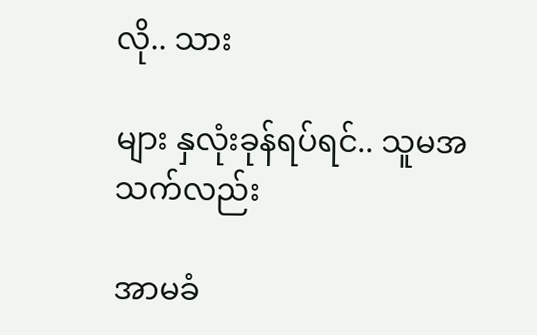လို.. သား

များ နှလုံးခုန်ရပ်ရင်.. သူမအသက်လည်း

အာမခံ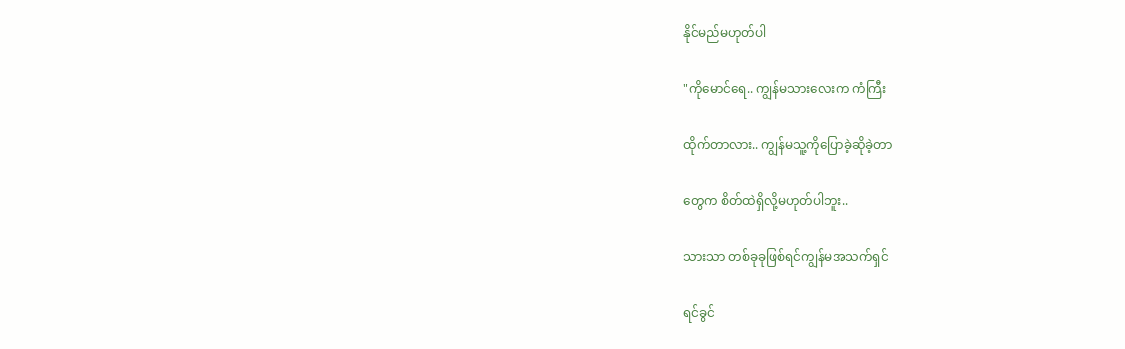နိုင်မည်မဟုတ်ပါ

"ကိုမောင်ရေ.. ကျွန်မသားလေးက ကံကြီး

ထိုက်တာလား.. ကျွန်မသူ့ကိုပြောခဲ့ဆိုခဲ့တာ

တွေက စိတ်ထဲရှိလို့မဟုတ်ပါဘူး..

သားသာ တစ်ခုခုဖြစ်ရင်ကျွန်မအသက်ရှင်

ရင်ခွင်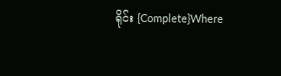ရိုင်း {Complete}Where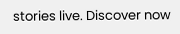stories live. Discover now